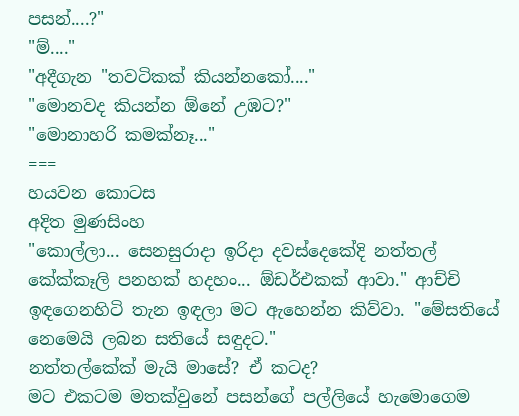පසන්....?"
"ම්...."
"අදීගැන "තවටිකක් කියන්නකෝ...."
"මොනවද කියන්න ඕනේ උඹට?"
"මොනාහරි කමක්නෑ..."
===
හයවන කොටස
අදිත මුණසිංහ
"කොල්ලා... සෙනසුරාදා ඉරිදා දවස්දෙකේදි නත්තල් කේක්කෑලි පනහක් හදහං... ඕඩර්එකක් ආවා." ආච්චි ඉඳගෙනහිටි තැන ඉඳලා මට ඇහෙන්න කිව්වා. "මේසතියේ නෙමෙයි ලබන සතියේ සඳුදට."
නත්තල්කේක් මැයි මාසේ? ඒ කටද?
මට එකටම මතක්වුනේ පසන්ගේ පල්ලියේ හැමොගෙම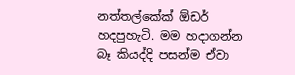නත්තල්කේක් ඕඩර් හදපුහැටි. මම හදාගන්න බෑ කියද්දි පසන්ම ඒවා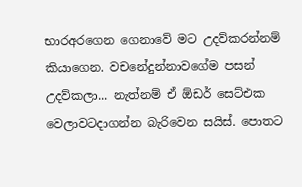භාරඅරගෙන ගෙනාවේ මට උදව්කරන්නම් කියාගෙන. වචනේදුන්නාවගේම පසන් උදව්කලා... නැත්නම් ඒ ඕඩර් සෙට්එක වෙලාවටදාගන්න බැරිවෙන සයිස්. පොතට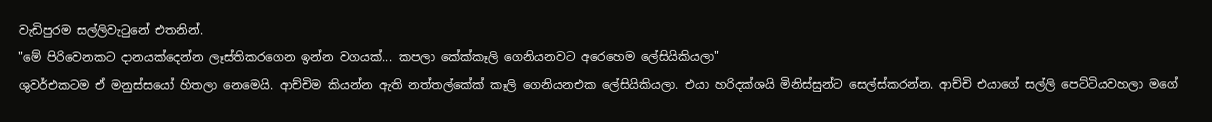වැඩිපුරම සල්ලිවැටුනේ එතනින්.
"මේ පිරිවෙනකට දානයක්දෙන්න ලෑස්තිකරගෙන ඉන්න වගයක්... කපලා කේක්කෑලි ගෙනියනවට අරෙහෙම ලේසියිකියලා"
ශුවර්එකටම ඒ මනුස්සයෝ හිතලා නෙමෙයි. ආච්චිම කියන්න ඇති නත්තල්කේක් කෑලි ගෙනියනඑක ලේසියිකියලා. එයා හරිදක්ශයි මිනිස්සුන්ට සෙල්ස්කරන්න. ආච්චි එයාගේ සල්ලි පෙට්ටියවහලා මගේ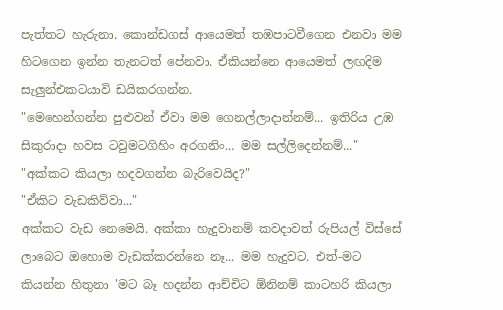පැත්තට හැරුනා. කොන්ඩගස් ආයෙමත් තඹපාටවීගෙන එනවා මම හිටගෙන ඉන්න තැනටත් පේනවා. ඒකියන්නෙ ආයෙමත් ලඟදිම සැලුන්එකටයාවි ඩයිකරගන්න.
"මෙහෙන්ගන්න පුළුවන් ඒවා මම ගෙනල්ලාදාන්නම්... ඉතිරිය උඹ සිකුරාදා හවස ටවුමටගිහිං අරගනිං... මම සල්ලිදෙන්නම්..."
"අක්කට කියලා හදවගන්න බැරිවෙයිද?"
"ඒකිට වැඩකිව්වා..."
අක්කට වැඩ නෙමෙයි. අක්කා හැදුවානම් කවදාවත් රුපියල් විස්සේ ලාබෙට ඔහොම වැඩක්කරන්නෙ නෑ... මම හැදුවට. එත්-මට කියන්න හිතුනා 'මට බෑ හදන්න ආච්චිට ඕනිනම් කාටහරි කියලා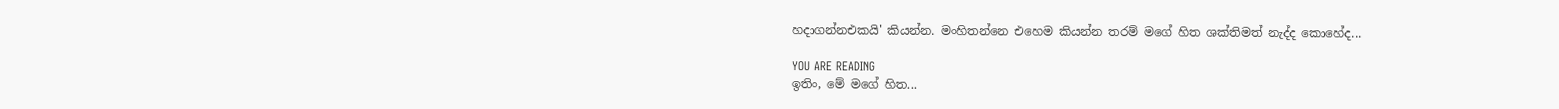හදාගන්නඑකයි' කියන්න. මංහිතන්නෙ එහෙම කියන්න තරම් මගේ හිත ශක්තිමත් නැද්ද කොහේද...

YOU ARE READING
ඉතිං, මේ මගේ හිත...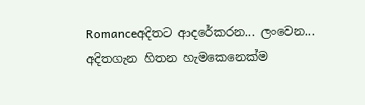Romanceඅදිතට ආදරේකරන... ලංවෙන... අදිතගැන හිතන හැමකෙනෙක්ම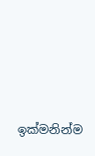ඉක්මනින්ම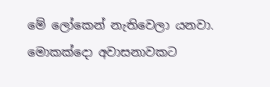මේ ලෝකෙන් නැතිවෙලා යනවා. මොකක්දො අවාසනාවකට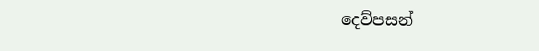දෙව්පසන්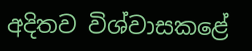අදිතව විශ්වාසකළේ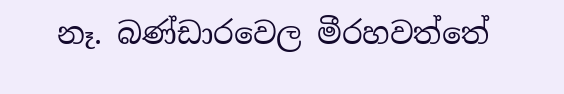නෑ. බණ්ඩාරවෙල මීරහවත්තේ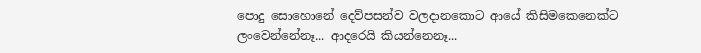පොදු සොහොනේ දෙව්පසන්ව වලදානකොට ආයේ කිසිමකෙනෙක්ට ලංවෙන්නේනෑ... ආදරෙයි කියන්නෙනෑ...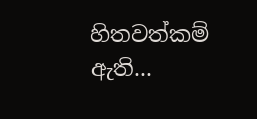හිතවත්කම් ඇති...